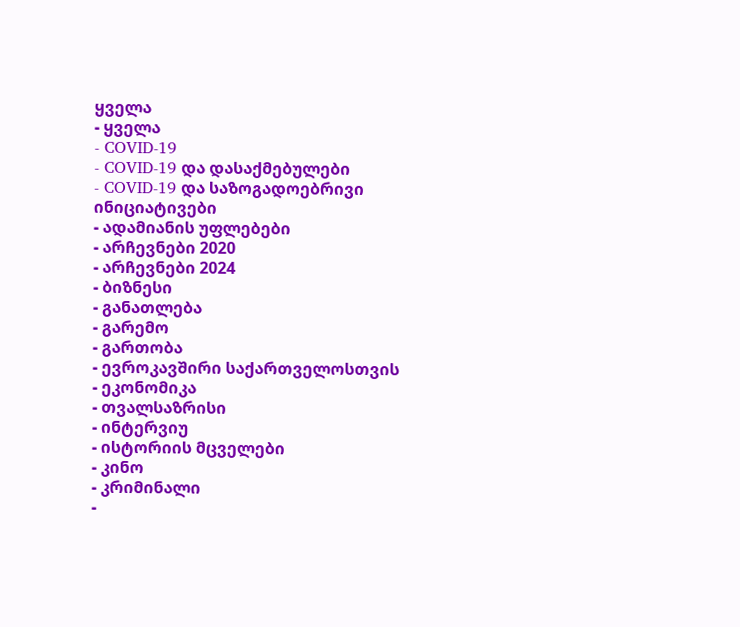ყველა
- ყველა
- COVID-19
- COVID-19 და დასაქმებულები
- COVID-19 და საზოგადოებრივი ინიციატივები
- ადამიანის უფლებები
- არჩევნები 2020
- არჩევნები 2024
- ბიზნესი
- განათლება
- გარემო
- გართობა
- ევროკავშირი საქართველოსთვის
- ეკონომიკა
- თვალსაზრისი
- ინტერვიუ
- ისტორიის მცველები
- კინო
- კრიმინალი
-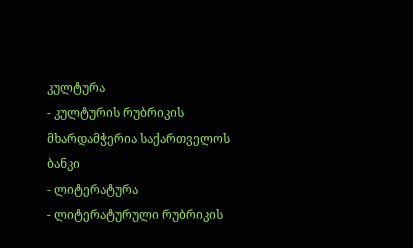კულტურა
- კულტურის რუბრიკის მხარდამჭერია საქართველოს ბანკი
- ლიტერატურა
- ლიტერატურული რუბრიკის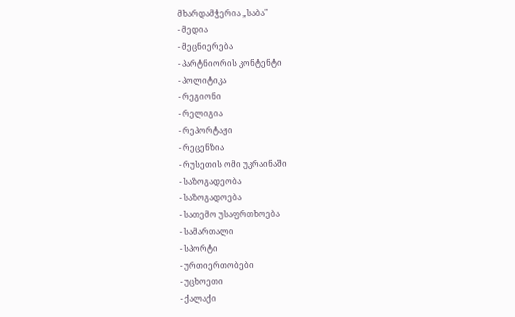მხარდამჭერია „საბა"
- მედია
- მეცნიერება
- პარტნიორის კონტენტი
- პოლიტიკა
- რეგიონი
- რელიგია
- რეპორტაჟი
- რეცენზია
- რუსეთის ომი უკრაინაში
- საზოგადეობა
- საზოგადოება
- სათემო უსაფრთხოება
- სამართალი
- სპორტი
- ურთიერთობები
- უცხოეთი
- ქალაქი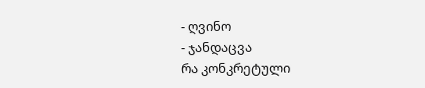- ღვინო
- ჯანდაცვა
რა კონკრეტული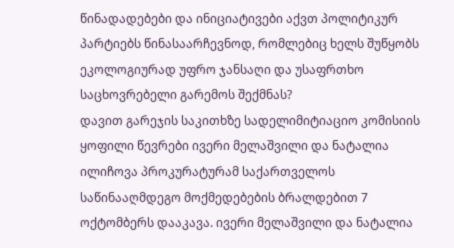წინადადებები და ინიციატივები აქვთ პოლიტიკურ პარტიებს წინასაარჩევნოდ, რომლებიც ხელს შუწყობს ეკოლოგიურად უფრო ჯანსაღი და უსაფრთხო საცხოვრებელი გარემოს შექმნას?
დავით გარეჯის საკითხზე სადელიმიტიაციო კომისიის ყოფილი წევრები ივერი მელაშვილი და ნატალია ილიჩოვა პროკურატურამ საქართველოს საწინააღმდეგო მოქმედებების ბრალდებით 7 ოქტომბერს დააკავა. ივერი მელაშვილი და ნატალია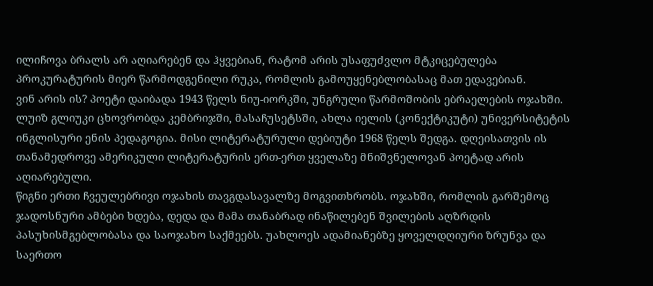ილიჩოვა ბრალს არ აღიარებენ და ჰყვებიან, რატომ არის უსაფუძვლო მტკიცებულება პროკურატურის მიერ წარმოდგენილი რუკა, რომლის გამოუყენებლობასაც მათ ედავებიან.
ვინ არის ის? პოეტი დაიბადა 1943 წელს ნიუ-იორკში, უნგრული წარმოშობის ებრაელების ოჯახში. ლუიზ გლიუკი ცხოვრობდა კემბრიჯში, მასაჩუსეტსში, ახლა იელის (კონექტიკუტი) უნივერსიტეტის ინგლისური ენის პედაგოგია. მისი ლიტერატურული დებიუტი 1968 წელს შედგა. დღეისათვის ის თანამედროვე ამერიკული ლიტერატურის ერთ-ერთ ყველაზე მნიშვნელოვან პოეტად არის აღიარებული.
წიგნი ერთი ჩვეულებრივი ოჯახის თავგდასავალზე მოგვითხრობს. ოჯახში, რომლის გარშემოც ჯადოსნური ამბები ხდება, დედა და მამა თანაბრად ინაწილებენ შვილების აღზრდის პასუხისმგებლობასა და საოჯახო საქმეებს. უახლოეს ადამიანებზე ყოველდღიური ზრუნვა და საერთო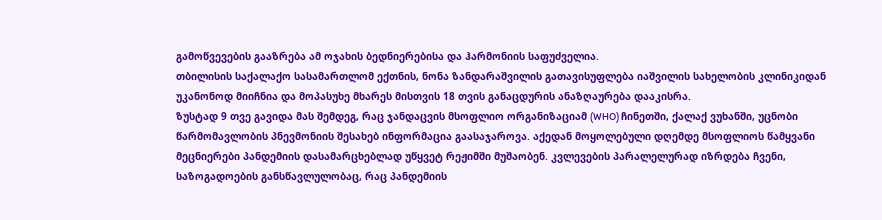გამოწვევების გააზრება ამ ოჯახის ბედნიერებისა და ჰარმონიის საფუძველია.
თბილისის საქალაქო სასამართლომ ექთნის, ნონა ზანდარაშვილის გათავისუფლება იაშვილის სახელობის კლინიკიდან უკანონოდ მიიჩნია და მოპასუხე მხარეს მისთვის 18 თვის განაცდურის ანაზღაურება დააკისრა.
ზუსტად 9 თვე გავიდა მას შემდეგ, რაც ჯანდაცვის მსოფლიო ორგანიზაციამ (WHO) ჩინეთში, ქალაქ ვუხანში, უცნობი წარმომავლობის პნევმონიის შესახებ ინფორმაცია გაასაჯაროვა. აქედან მოყოლებული დღემდე მსოფლიოს წამყვანი მეცნიერები პანდემიის დასამარცხებლად უწყვეტ რეჟიმში მუშაობენ. კვლევების პარალელურად იზრდება ჩვენი, საზოგადოების განსწავლულობაც, რაც პანდემიის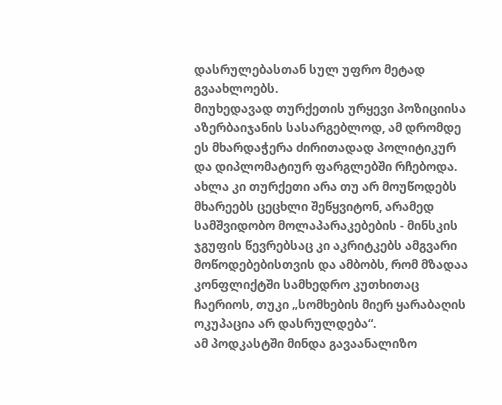დასრულებასთან სულ უფრო მეტად გვაახლოებს.
მიუხედავად თურქეთის ურყევი პოზიციისა აზერბაიჯანის სასარგებლოდ, ამ დრომდე ეს მხარდაჭერა ძირითადად პოლიტიკურ და დიპლომატიურ ფარგლებში რჩებოდა. ახლა კი თურქეთი არა თუ არ მოუწოდებს მხარეებს ცეცხლი შეწყვიტონ, არამედ სამშვიდობო მოლაპარაკებების - მინსკის ჯგუფის წევრებსაც კი აკრიტკებს ამგვარი მოწოდებებისთვის და ამბობს, რომ მზადაა კონფლიქტში სამხედრო კუთხითაც ჩაერიოს, თუკი „სომხების მიერ ყარაბაღის ოკუპაცია არ დასრულდება“.
ამ პოდკასტში მინდა გავაანალიზო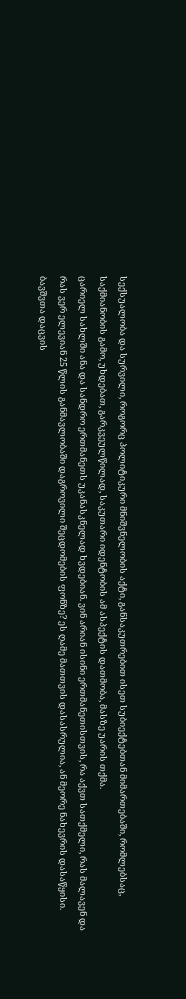სექსუალობა და სურვილი, როგორც პოლიტიკური მნიშვნელობის აქტი, განსაკუთრებით ისეთ სუბიექტებთან მიმართებაში, რომლებსაც, საქმიანობის გამო, უხდებათ, გარკვეულწილად, საკუთარი იდენტობის ამ ასპექტის დათმობა, მასზე უარის თქმა.
ცარიელ სახლში ანა და სანდრო ერთმანეთს უკანასკნელად ხვდებიან. ვინ არიან ისინი ერთმანეთისთვის, რა აქვთ სათქმელი, რას მალავენ და რას ვერ ელევიან 25 წლის განმავლობაში დაგროვილი შეცდომების ფონზე? ეს ღამე მათთვის დასასრულია, ან მეორე ნახევრის დასაწყისი.
ბავშვთა დაცვის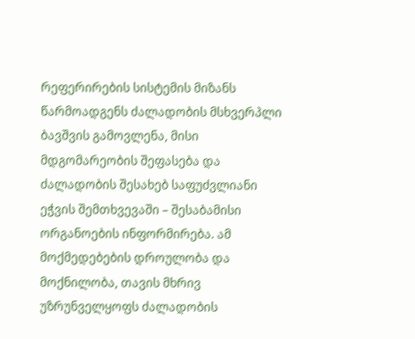რეფერირების სისტემის მიზანს წარმოადგენს ძალადობის მსხვერპლი ბავშვის გამოვლენა, მისი მდგომარეობის შეფასება და ძალადობის შესახებ საფუძვლიანი ეჭვის შემთხვევაში – შესაბამისი ორგანოების ინფორმირება. ამ მოქმედებების დროულობა და მოქნილობა, თავის მხრივ უზრუნველყოფს ძალადობის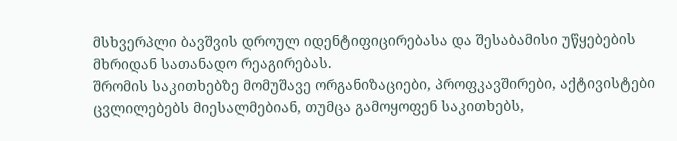მსხვერპლი ბავშვის დროულ იდენტიფიცირებასა და შესაბამისი უწყებების მხრიდან სათანადო რეაგირებას.
შრომის საკითხებზე მომუშავე ორგანიზაციები, პროფკავშირები, აქტივისტები ცვლილებებს მიესალმებიან, თუმცა გამოყოფენ საკითხებს,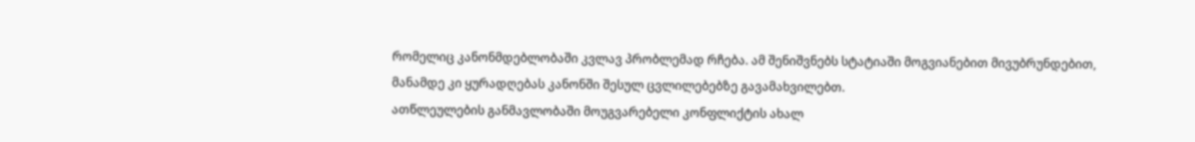რომელიც კანონმდებლობაში კვლავ პრობლემად რჩება. ამ შენიშვნებს სტატიაში მოგვიანებით მივუბრუნდებით, მანამდე კი ყურადღებას კანონში შესულ ცვლილებებზე გავამახვილებთ.
ათწლეულების განმავლობაში მოუგვარებელი კონფლიქტის ახალ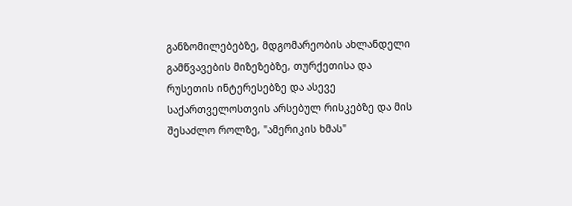განზომილებებზე, მდგომარეობის ახლანდელი გამწვავების მიზეზებზე, თურქეთისა და რუსეთის ინტერესებზე და ასევე საქართველოსთვის არსებულ რისკებზე და მის შესაძლო როლზე, "ამერიკის ხმას"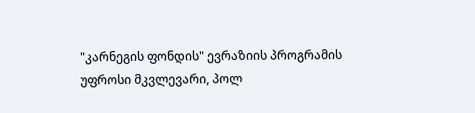"კარნეგის ფონდის" ევრაზიის პროგრამის უფროსი მკვლევარი, პოლ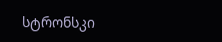სტრონსკი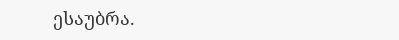ესაუბრა.